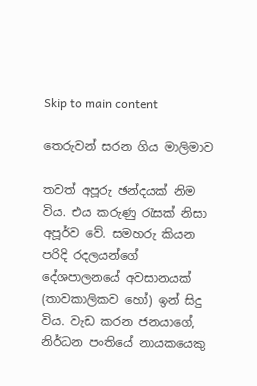Skip to main content

තෙරුවන් සරන ගිය මාලිමාව

තවත් අපූරු ඡන්දයක් නිම විය. එය කරුණු රැසක් නිසා අපූර්ව වේ. සමහරු කියන පරිදි රදලයන්ගේ දේශපාලනයේ අවසානයක් (තාවකාලිකව හෝ) ඉන් සිදු විය. වැඩ කරන ජනයාගේ, නිර්ධන පංතියේ නායකයෙකු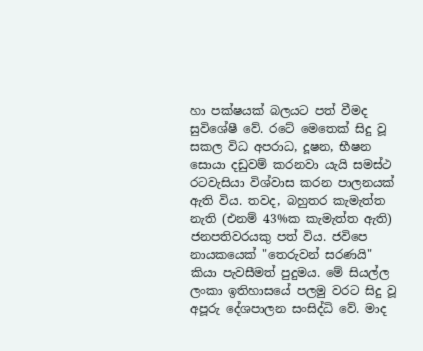හා පක්ෂයක් බලයට පත් වීමද සුවිශේෂී වේ. රටේ මෙතෙක් සිදු වූ සකල විධ අපරාධ, දූෂන, භීෂන සොයා දඩුවම් කරනවා යැයි සමස්ථ රටවැසියා විශ්වාස කරන පාලනයක් ඇති විය. තවද, බහුතර කැමැත්ත නැති (එනම් 43%ක කැමැත්ත ඇති) ජනපතිවරයකු පත් විය. ජවිපෙ නායකයෙක් "තෙරුවන් සරණයි" කියා පැවසීමත් පුදුමය. මේ සියල්ල ලංකා ඉතිහාසයේ පලමු වරට සිදු වූ අපූරු දේශපාලන සංසිද්ධි වේ. මාද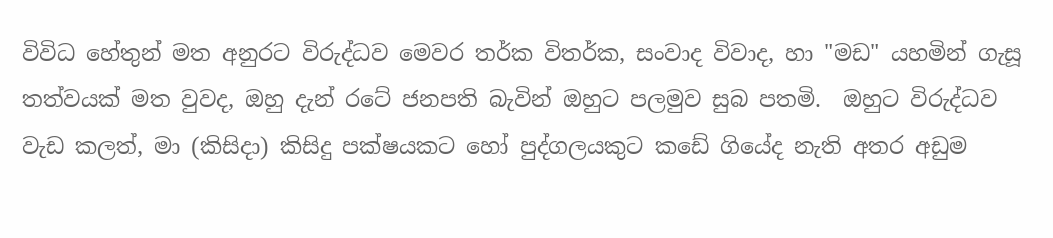විවිධ හේතුන් මත අනුරට විරුද්ධව මෙවර තර්ක විතර්ක, සංවාද විවාද, හා "මඩ" යහමින් ගැසූ තත්වයක් මත වුවද, ඔහු දැන් රටේ ජනපති බැවින් ඔහුට පලමුව සුබ පතමි.  ඔහුට විරුද්ධව වැඩ කලත්, මා (කිසිදා) කිසිදු පක්ෂයකට හෝ පුද්ගලයකුට කඩේ ගියේද නැති අතර අඩුම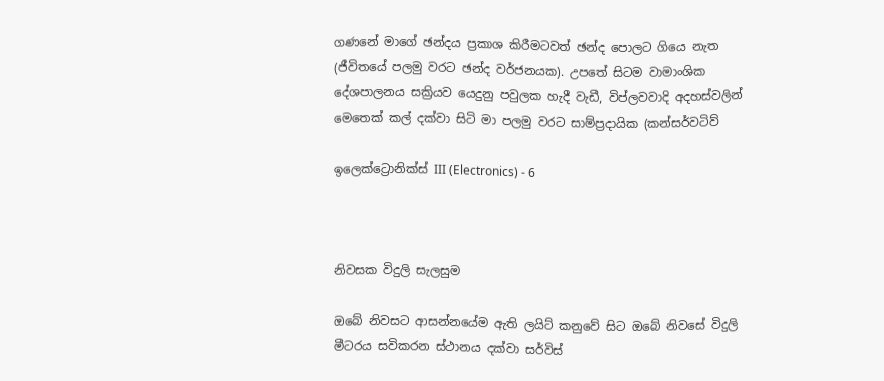ගණනේ මාගේ ඡන්දය ප්‍රකාශ කිරීමටවත් ඡන්ද පොලට ගියෙ නැත (ජීවිතයේ පලමු වරට ඡන්ද වර්ජනයක). උපතේ සිටම වාමාංශික දේශපාලනය සක්‍රියව යෙදුනු පවුලක හැදී වැඩී, විප්ලවවාදි අදහස්වලින් මෙතෙක් කල් දක්වා සිටි මා පලමු වරට සාම්ප්‍රදායික (කන්සර්වටිව්

ඉලෙක්ට්‍රොනික්ස් III (Electronics) - 6



නිවසක විදුලි සැලසුම

ඔබේ නිවසට ආසන්නයේම ඇති ලයිට් කනුවේ සිට ඔබේ නිවසේ විදුලි මීටරය සවිකරන ස්ථානය දක්වා සර්විස්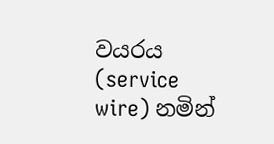වයරය (service wire) නමින්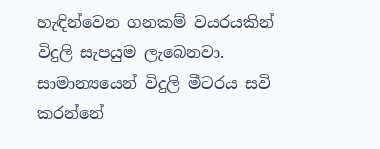හැඳින්වෙන ගනකම් වයරයකින් විදුලි සැපයුම ලැබෙනවා. සාමාන්‍යයෙන් විදුලි මීටරය සවි කරන්නේ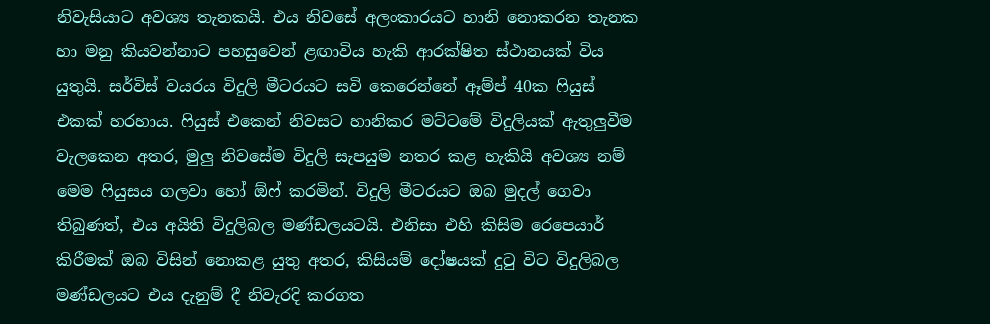නිවැසියාට අවශ්‍ය තැනකයි. එය නිවසේ අලංකාරයට හානි නොකරන තැනක හා මනු කියවන්නාට පහසුවෙන් ළඟාවිය හැකි ආරක්ෂිත ස්ථානයක් විය යුතුයි. සර්විස් වයරය විදුලි මීටරයට සවි කෙරෙන්නේ ඈම්ප් 40ක ෆියුස් එකක් හරහාය. ෆියුස් එකෙන් නිවසට හානිකර මට්ටමේ විදුලියක් ඇතුලුවීම වැලකෙන අතර, මුලු නිවසේම විදුලි සැපයුම නතර කළ හැකියි අවශ්‍ය නම් මෙම ෆියුසය ගලවා හෝ ඕෆ් කරමින්. විදුලි මීටරයට ඔබ මුදල් ගෙවා තිබුණත්, එය අයිති විදුලිබල මණ්ඩලයටයි. එනිසා එහි කිසිම රෙපෙයාර් කිරීමක් ඔබ විසින් නොකළ යුතු අතර, කිසියම් දෝෂයක් දුටු විට විදුලිබල මණ්ඩලයට එය දැනුම් දී නිවැරදි කරගත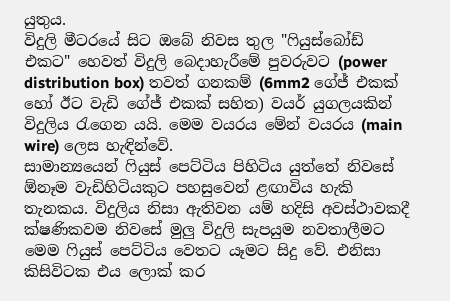යුතුය.
විදුලි මීටරයේ සිට ඔබේ නිවස තුල "ෆියුස්බෝඩ් එකට" හෙවත් විදුලි බෙදාහැරීමේ පුවරුවට (power distribution box) තවත් ගනකම් (6mm2 ගේජ් එකක් හෝ ඊට වැඩි ගේජ් එකක් සහිත) වයර් යුගලයකින් විදුලිය රැගෙන යයි. මෙම වයරය මේන් වයරය (main wire) ලෙස හැඳින්වේ.
සාමාන්‍යයෙන් ෆියුස් පෙට්ටිය පිහිටිය යුත්තේ නිවසේ ඕනෑම වැඩිහිටියකුට පහසුවෙන් ළඟාවිය හැකි තැනකය. විදුලිය නිසා ඇතිවන යම් හදිසි අවස්ථාවකදී ක්ෂණිකවම නිවසේ මුලු විදුලි සැපයුම නවතාලීමට මෙම ෆියුස් පෙට්ටිය වෙතට යෑමට සිදු වේ. එනිසා කිසිවිටක එය ලොක් කර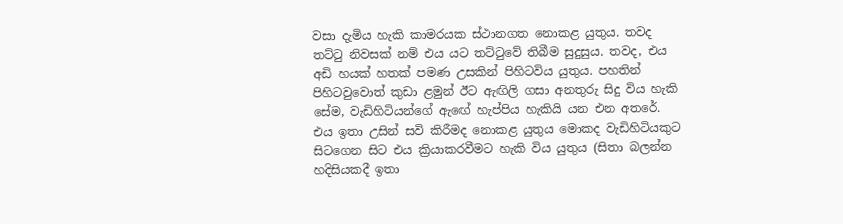වසා දැමිය හැකි කාමරයක ස්ථානගත නොකළ යුතුය. තවද තට්ටු නිවසක් නම් එය යට තට්ටුවේ තිබීම සුදුසුය. තවද, එය අඩි හයක් හතක් පමණ උසකින් පිහිටවිය යුතුය. පහතින් පිහිටවුවොත් කුඩා ළමුන් ඊට ඇඟිලි ගසා අනතුරු සිදු විය හැකි සේම, වැඩිහිටියන්ගේ ඇඟේ හැප්පිය හැකියි යන එන අතරේ. එය ඉතා උසින් සවි කිරීමද නොකළ යුතුය මොකද වැඩිහිටියකුට සිටගෙන සිට එය ක්‍රියාකරවීමට හැකි විය යුතුය (සිතා බලන්න හදිසියකදී ඉතා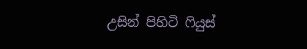උසින් පිහිටි ෆියුස්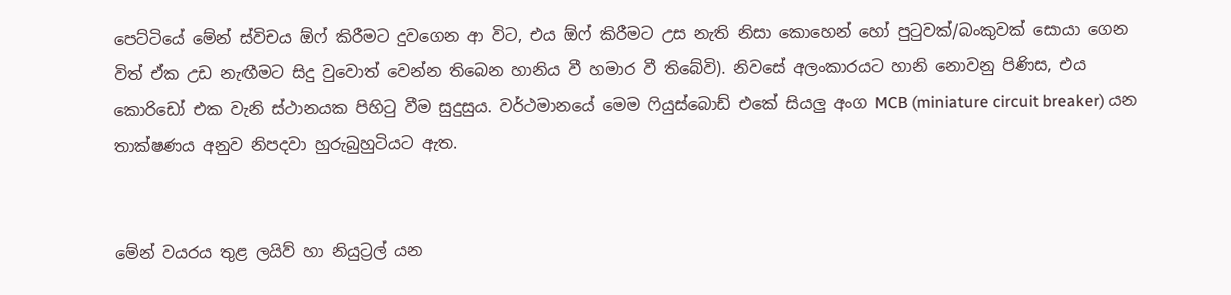පෙට්ටියේ මේන් ස්විචය ඕෆ් කිරීමට දුවගෙන ආ විට, එය ඕෆ් කිරීමට උස නැති නිසා කොහෙන් හෝ පුටුවක්/බංකුවක් සොයා ගෙන විත් ඒක උඩ නැඟීමට සිදු වුවොත් වෙන්න තිබෙන හානිය වී හමාර වී තිබේවි). නිවසේ අලංකාරයට හානි නොවනු පිණිස, එය කොරිඩෝ එක වැනි ස්ථානයක පිහිටු වීම සුදුසුය. වර්ථමානයේ මෙම ෆියුස්බොඩ් එකේ සියලු අංග MCB (miniature circuit breaker) යන තාක්ෂණය අනුව නිපදවා හුරුබුහුටියට ඇත.


මේන් වයරය තුළ ලයිව් හා නියුට්‍රල් යන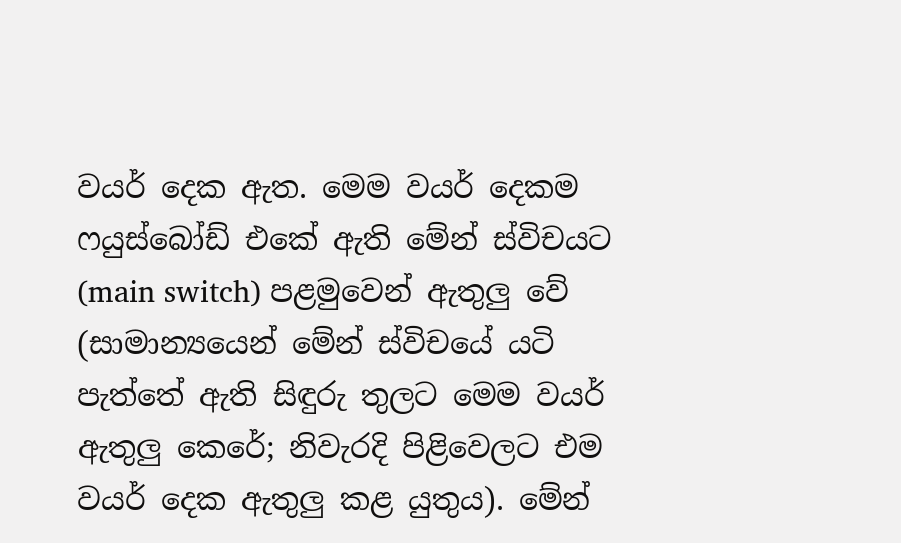වයර් දෙක ඇත. මෙම වයර් දෙකම ෆයුස්බෝඩ් එකේ ඇති මේන් ස්විචයට (main switch) පළමුවෙන් ඇතුලු වේ (සාමාන්‍යයෙන් මේන් ස්විචයේ යටි පැත්තේ ඇති සිඳුරු තුලට මෙම වයර් ඇතුලු කෙරේ; නිවැරදි පිළිවෙලට එම වයර් දෙක ඇතුලු කළ යුතුය). මේන්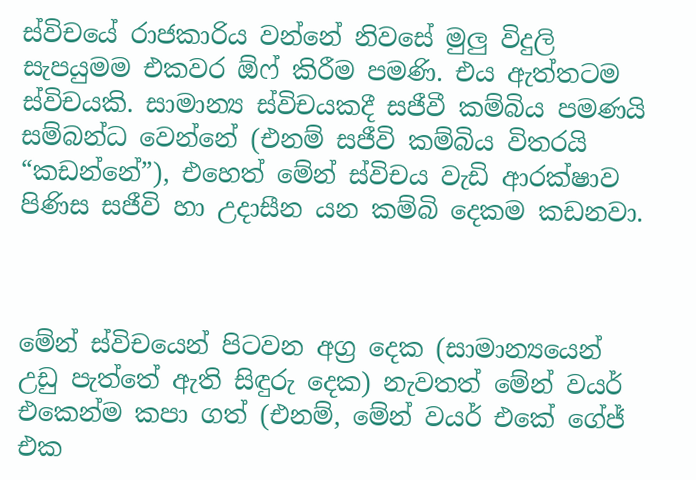ස්විචයේ රාජකාරිය වන්නේ නිවසේ මුලු විදුලි සැපයුමම එකවර ඕෆ් කිරීම පමණි. එය ඇත්තටම ස්විචයකි. සාමාන්‍ය ස්විචයකදී සජීවී කම්බිය පමණයි සම්බන්ධ වෙන්නේ (එනම් සජීවි කම්බිය විතරයි “කඩන්නේ”), එහෙත් මේන් ස්විචය වැඩි ආරක්ෂාව පිණිස සජීවි හා උදාසීන යන කම්බි දෙකම කඩනවා.



මේන් ස්විචයෙන් පිටවන අග්‍ර දෙක (සාමාන්‍යයෙන් උඩු පැත්තේ ඇති සිඳුරු දෙක) නැවතත් මේන් වයර් එකෙන්ම කපා ගත් (එනම්, මේන් වයර් එකේ ගේජ් එක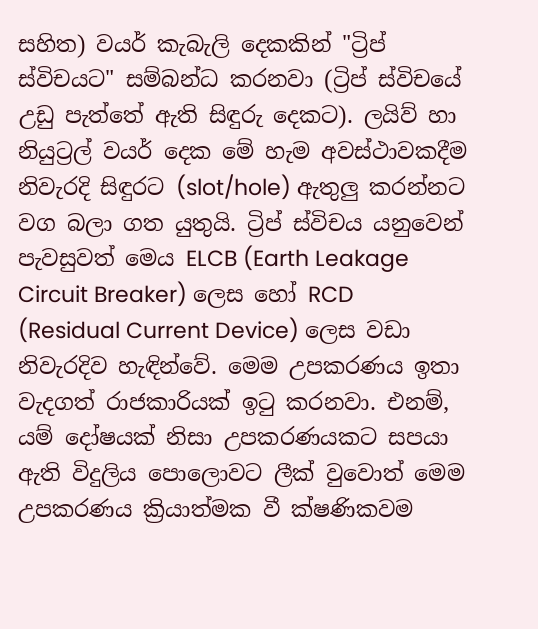සහිත) වයර් කැබැලි දෙකකින් "ට්‍රිප් ස්විචයට" සම්බන්ධ කරනවා (ට්‍රිප් ස්විචයේ උඩු පැත්තේ ඇති සිඳුරු දෙකට). ලයිව් හා නියුට්‍රල් වයර් දෙක මේ හැම අවස්ථාවකදීම නිවැරදි සිඳුරට (slot/hole) ඇතුලු කරන්නට වග බලා ගත යුතුයි. ට්‍රිප් ස්විචය යනුවෙන් පැවසුවත් මෙය ELCB (Earth Leakage Circuit Breaker) ලෙස හෝ RCD (Residual Current Device) ලෙස වඩා නිවැරදිව හැඳින්වේ. මෙම උපකරණය ඉතා වැදගත් රාජකාරියක් ඉටු කරනවා. එනම්, යම් දෝෂයක් නිසා උපකරණයකට සපයා ඇති විදුලිය පොලොවට ලීක් වුවොත් මෙම උපකරණය ක්‍රියාත්මක වී ක්ෂණිකවම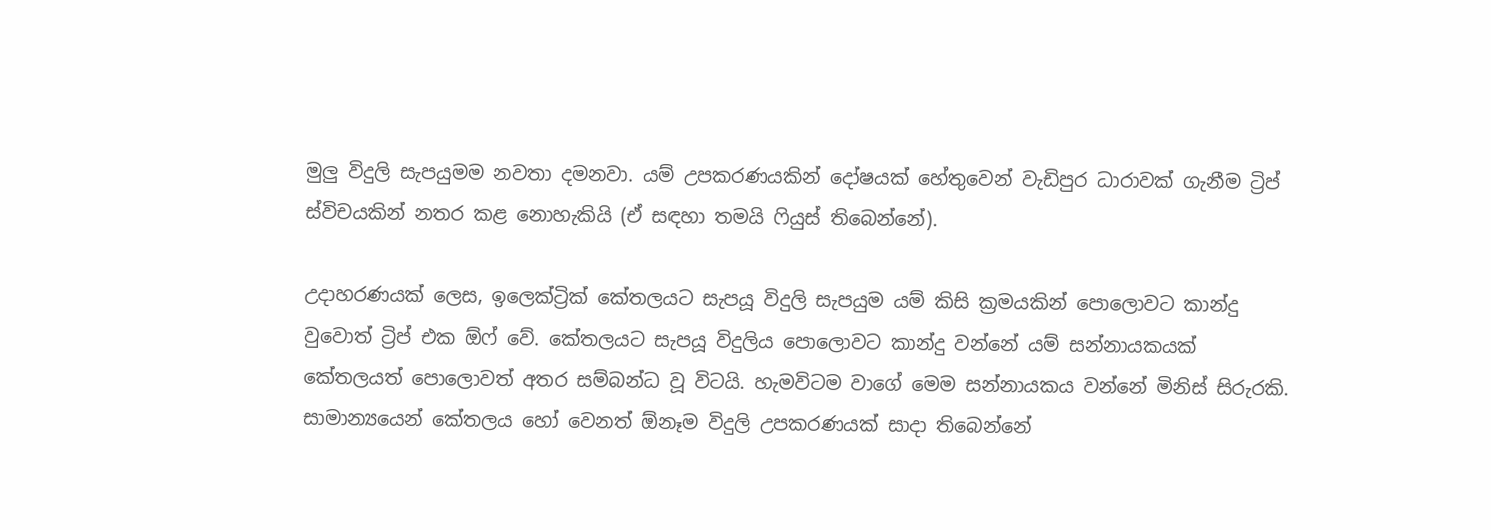මුලු විදුලි සැපයුමම නවතා දමනවා. යම් උපකරණයකින් දෝෂයක් හේතුවෙන් වැඩිපුර ධාරාවක් ගැනීම ට්‍රිප් ස්විචයකින් නතර කළ නොහැකියි (ඒ සඳහා තමයි ෆියුස් තිබෙන්නේ).

උදාහරණයක් ලෙස, ඉලෙක්ට්‍රික් කේතලයට සැපයූ විදුලි සැපයුම යම් කිසි ක්‍රමයකින් පොලොවට කාන්දු වුවොත් ට්‍රිප් එක ඕෆ් වේ. කේතලයට සැපයූ විදුලිය පොලොවට කාන්දු වන්නේ යම් සන්නායකයක් කේතලයත් පොලොවත් අතර සම්බන්ධ වූ විටයි. හැමවිටම වාගේ මෙම සන්නායකය වන්නේ මිනිස් සිරුරකි. සාමාන්‍යයෙන් කේතලය හෝ වෙනත් ඕනෑම විදුලි උපකරණයක් සාදා තිබෙන්නේ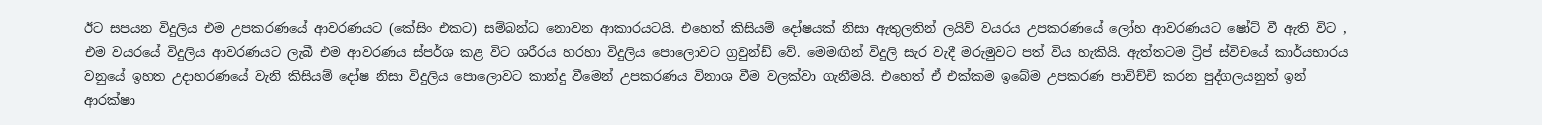ඊට සපයන විදුලිය එම උපකරණයේ ආවරණයට (කේසිං එකට) සම්බන්ධ නොවන ආකාරයටයි. එහෙත් කිසියම් දෝෂයක් නිසා ඇතුලතින් ලයිව් වයරය උපකරණයේ ලෝහ ආවරණයට ෂෝට් වී ඇති විට , එම වයරයේ විදුලිය ආවරණයට ලැබී එම ආවරණය ස්පර්ශ කළ විට ශරීරය හරහා විදුලිය පොලොවට ග්‍රවුන්ඩ් වේ. මෙමඟින් විදුලි සැර වැදී මරුමුවට පත් විය හැකියි. ඇත්තටම ට්‍රිප් ස්විචයේ කාර්යභාරය වනුයේ ඉහත උදාහරණයේ වැනි කිසියම් දෝෂ නිසා විදුලිය පොලොවට කාන්දු වීමෙන් උපකරණය විනාශ වීම වලක්වා ගැනීමයි. එහෙත් ඒ එක්කම ඉබේම උපකරණ පාවිච්චි කරන පුද්ගලයනුත් ඉන් ආරක්ෂා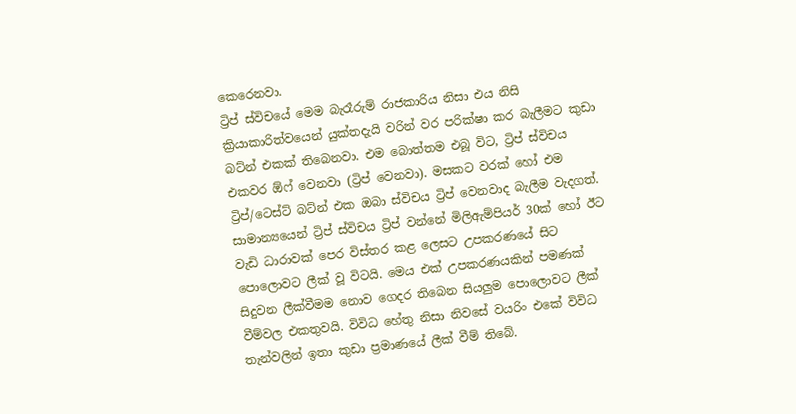කෙරෙනවා.
ට්‍රිප් ස්විචයේ මෙම බැරෑරුම් රාජකාරිය නිසා එය නිසි ක්‍රියාකාරිත්වයෙන් යුක්තදැයි වරින් වර පරික්ෂා කර බැලීමට කුඩා බට්න් එකක් තිබෙනවා. එම බොත්තම එබූ විට, ට්‍රිප් ස්විචය එකවර ඕෆ් වෙනවා (ට්‍රිප් වෙනවා). මසකට වරක් හෝ එම ට්‍රිප්/ටෙස්ට් බට්න් එක ඔබා ස්විචය ට්‍රිප් වෙනවාද බැලීම වැදගත්.
සාමාන්‍යයෙන් ට්‍රිප් ස්විචය ට්‍රිප් වන්නේ මිලිඇම්පියර් 30ක් හෝ ඊට වැඩි ධාරාවක් පෙර විස්තර කළ ලෙසට උපකරණයේ සිට පොලොවට ලීක් වූ විටයි. මෙය එක් උපකරණයකින් පමණක් සිදුවන ලීක්වීමම නොව ගෙදර තිබෙන සියලුම පොලොවට ලීක් වීම්වල එකතුවයි. විවිධ හේතු නිසා නිවසේ වයරිං එකේ විවිධ තැන්වලින් ඉතා කුඩා ප්‍රමාණයේ ලීක් වීම් තිබේ.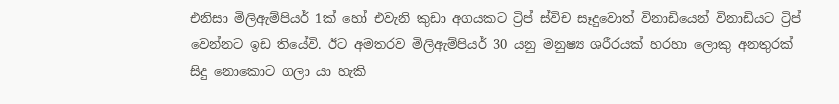එනිසා මිලිඇම්පියර් 1ක් හෝ එවැනි කුඩා අගයකට ට්‍රිප් ස්විච සෑදුවොත් විනාඩියෙන් විනාඩියට ට්‍රිප් වෙන්නට ඉඩ තියේවි. ඊට අමතරව මිලිඇම්පියර් 30 යනු මනුෂ්‍ය ශරීරයක් හරහා ලොකු අනතුරක් සිදු නොකොට ගලා යා හැකි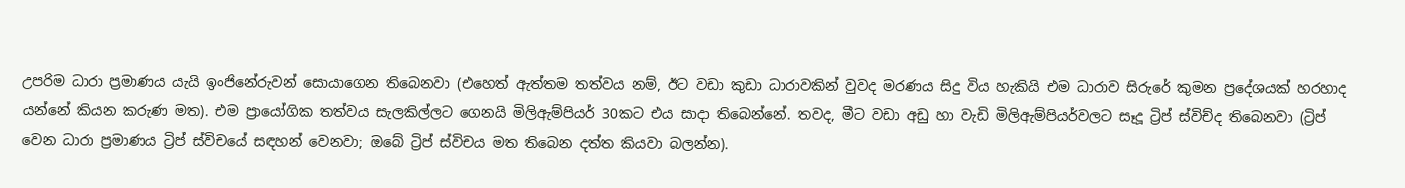උපරිම ධාරා ප්‍රමාණය යැයි ඉංජිනේරුවන් සොයාගෙන තිබෙනවා (එහෙත් ඇත්තම තත්වය නම්, ඊට වඩා කුඩා ධාරාවකින් වුවද මරණය සිදු විය හැකියි එම ධාරාව සිරුරේ කුමන ප්‍රදේශයක් හරහාද යන්නේ කියන කරුණ මත). එම ප්‍රායෝගික තත්වය සැලකිල්ලට ගෙනයි මිලිඇම්පියර් 30කට එය සාදා තිබෙන්නේ. තවද, මීට වඩා අඩු හා වැඩි මිලිඇම්පියර්වලට සෑදූ ට්‍රිප් ස්විච්ද තිබෙනවා (ට්‍රිප් වෙන ධාරා ප්‍රමාණය ට්‍රිප් ස්විචයේ සඳහන් වෙනවා; ඔබේ ට්‍රිප් ස්විචය මත තිබෙන දත්ත කියවා බලන්න).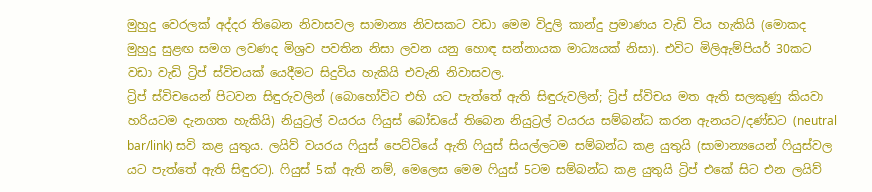මුහුදු වෙරලක් අද්දර තිබෙන නිවාසවල සාමාන්‍ය නිවසකට වඩා මෙම විදුලි කාන්දු ප්‍රමාණය වැඩි විය හැකියි (මොකද මුහුදු සුළඟ සමග ලවණද මිශ්‍රව පවතින නිසා ලවන යනු හොඳ සන්නායක මාධ්‍යයක් නිසා). එවිට මිලිඇම්පියර් 30කට වඩා වැඩි ට්‍රිප් ස්විචයක් යෙදීමට සිදුවිය හැකියි එවැනි නිවාසවල.
ට්‍රිප් ස්විචයෙන් පිටවන සිඳුරුවලින් (බොහෝවිට එහි යට පැත්තේ ඇති සිඳුරුවලින්; ට්‍රිප් ස්විචය මත ඇති සලකුණු කියවා හරියටම දැනගත හැකියි) නියුට්‍රල් වයරය ෆියුස් බෝඩයේ තිබෙන නියුට්‍රල් වයරය සම්බන්ධ කරන ඇනයට/දණ්ඩට (neutral bar/link) සවි කළ යුතුය. ලයිව් වයරය ෆියුස් පෙට්ටියේ ඇති ෆියුස් සියල්ලටම සම්බන්ධ කළ යුතුයි (සාමාන්‍යයෙන් ෆියුස්වල යට පැත්තේ ඇති සිඳුරට). ෆියුස් 5ක් ඇති නම්, මෙලෙස මෙම ෆියුස් 5ටම සම්බන්ධ කළ යුතුයි ට්‍රිප් එකේ සිට එන ලයිව්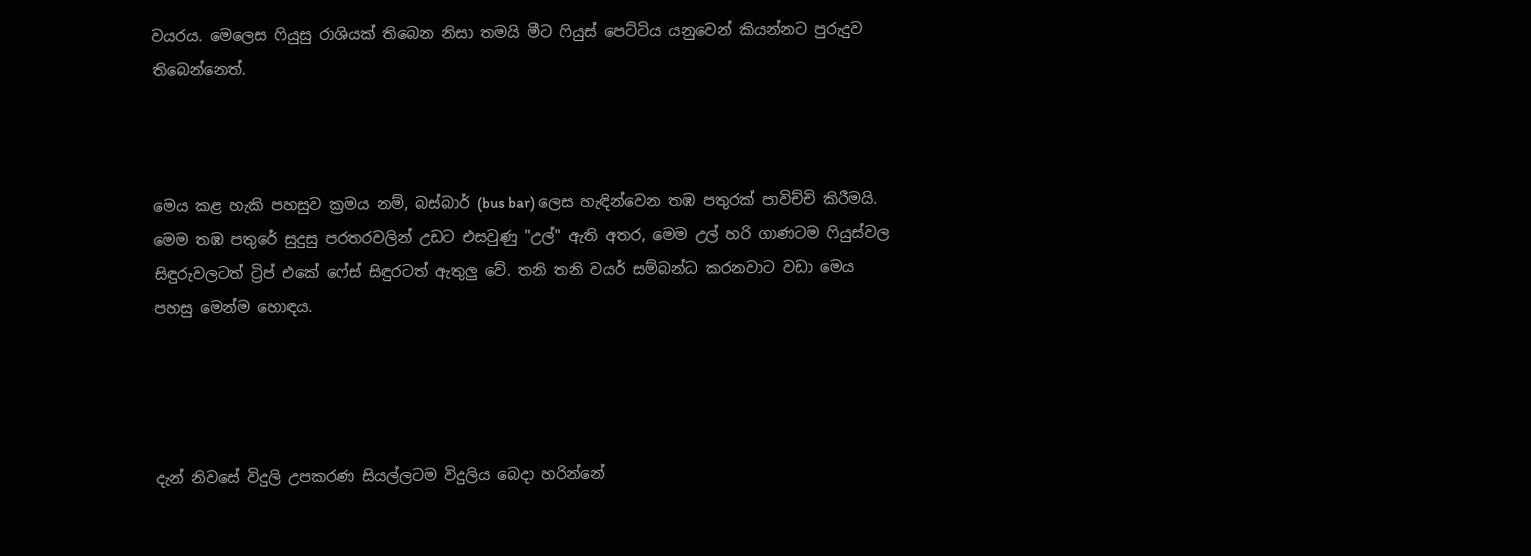වයරය. මෙලෙස ෆියුසු රාශියක් තිබෙන නිසා තමයි මීට ෆියුස් පෙට්ටිය යනුවෙන් කියන්නට පුරුදුව තිබෙන්නෙත්.



මෙය කළ හැකි පහසුව ක්‍රමය නම්, බස්බාර් (bus bar) ලෙස හැඳින්වෙන තඹ පතුරක් පාවිච්චි කිරීමයි. මෙම තඹ පතුරේ සුදුසු පරතරවලින් උඩට එසවුණු "උල්" ඇති අතර, මෙම උල් හරි ගාණටම ෆියුස්වල සිඳුරුවලටත් ට්‍රිප් එකේ ෆේස් සිඳුරටත් ඇතුලු වේ. තනි තනි වයර් සම්බන්ධ කරනවාට වඩා මෙය පහසු මෙන්ම හොඳය.




දැන් නිවසේ විදුලි උපකරණ සියල්ලටම විදුලිය බෙදා හරින්නේ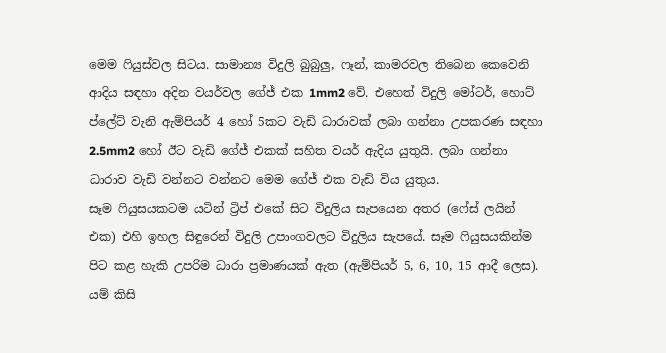මෙම ෆියුස්වල සිටය. සාමාන්‍ය විදුලි බුබුලු, ෆෑන්, කාමරවල තිබෙන කෙවෙනි ආදිය සඳහා අදින වයර්වල ගේජ් එක 1mm2 වේ. එහෙත් විදුලි මෝටර්, හොට් ප්ලේට් වැනි ඇම්පියර් 4 හෝ 5කට වැඩි ධාරාවක් ලබා ගන්නා උපකරණ සඳහා 2.5mm2 හෝ ඊට වැඩි ගේජ් එකක් සහිත වයර් ඇදිය යුතුයි. ලබා ගන්නා ධාරාව වැඩි වන්නට වන්නට මෙම ගේජ් එක වැඩි විය යුතුය.
සෑම ෆියුසයකටම යටින් ට්‍රිප් එකේ සිට විදුලිය සැපයෙන අතර (ෆේස් ලයින් එක) එහි ඉහල සිඳුරෙන් විදුලි උපාංගවලට විදුලිය සැපයේ. සෑම ෆියුසයකින්ම පිට කළ හැකි උපරිම ධාරා ප්‍රමාණයක් ඇත (ඇම්පියර් 5, 6, 10, 15 ආදී ලෙස). යම් කිසි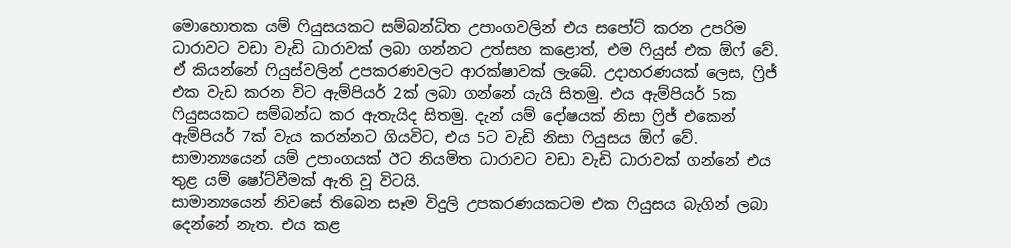මොහොතක යම් ෆියුසයකට සම්බන්ධිත උපාංගවලින් එය සපෝට් කරන උපරිම ධාරාවට වඩා වැඩි ධාරාවක් ලබා ගන්නට උත්සහ කළොත්, එම ෆියුස් එක ඕෆ් වේ. ඒ කියන්නේ ෆියුස්වලින් උපකරණවලට ආරක්ෂාවක් ලැබේ. උදාහරණයක් ලෙස, ෆ්‍රිජ් එක වැඩ කරන විට ඇම්පියර් 2ක් ලබා ගන්නේ යැයි සිතමු. එය ඇම්පියර් 5ක ෆියුසයකට සම්බන්ධ කර ඇතැයිද සිතමු. දැන් යම් දෝෂයක් නිසා ෆ්‍රිජ් එකෙන් ඇම්පියර් 7ක් වැය කරන්නට ගියවිට, එය 5ට වැඩි නිසා ෆියුසය ඕෆ් වේ. සාමාන්‍යයෙන් යම් උපාංගයක් ඊට නියමිත ධාරාවට වඩා වැඩි ධාරාවක් ගන්නේ එය තුළ යම් ෂෝට්වීමක් ඇති වූ විටයි.
සාමාන්‍යයෙන් නිවසේ තිබෙන සෑම විදුලි උපකරණයකටම එක ෆියුසය බැගින් ලබා දෙන්නේ නැත. එය කළ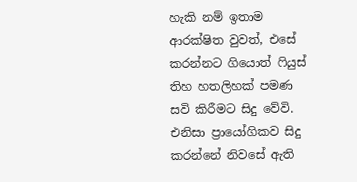හැකි නම් ඉතාම ආරක්ෂිත වුවත්, එසේ කරන්නට ගියොත් ෆියුස් තිහ හතලිහක් පමණ සවි කිරීමට සිදු වේවි. එනිසා ප්‍රායෝගිකව සිදු කරන්නේ නිවසේ ඇති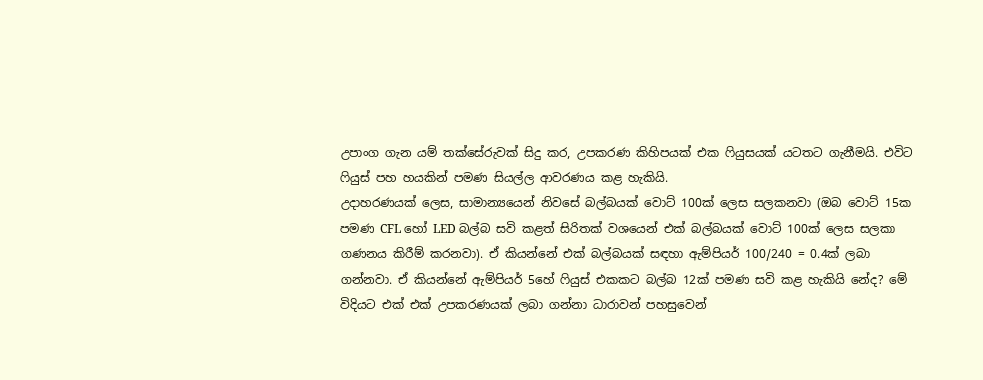උපාංග ගැන යම් තක්සේරුවක් සිදු කර, උපකරණ කිහිපයක් එක ෆියුසයක් යටතට ගැනීමයි. එවිට ෆියුස් පහ හයකින් පමණ සියල්ල ආවරණය කළ හැකියි.
උදාහරණයක් ලෙස, සාමාන්‍යයෙන් නිවසේ බල්බයක් වොට් 100ක් ලෙස සලකනවා (ඔබ වොට් 15ක පමණ CFL හෝ LED බල්බ සවි කළත් සිරිතක් වශයෙන් එක් බල්බයක් වොට් 100ක් ලෙස සලකා ගණනය කිරීම් කරනවා). ඒ කියන්නේ එක් බල්බයක් සඳහා ඇම්පියර් 100/240 = 0.4ක් ලබා ගන්නවා. ඒ කියන්නේ ඇම්පියර් 5හේ ෆියුස් එකකට බල්බ 12ක් පමණ සවි කළ හැකියි නේද? මේ විදියට එක් එක් උපකරණයක් ලබා ගන්නා ධාරාවන් පහසුවෙන්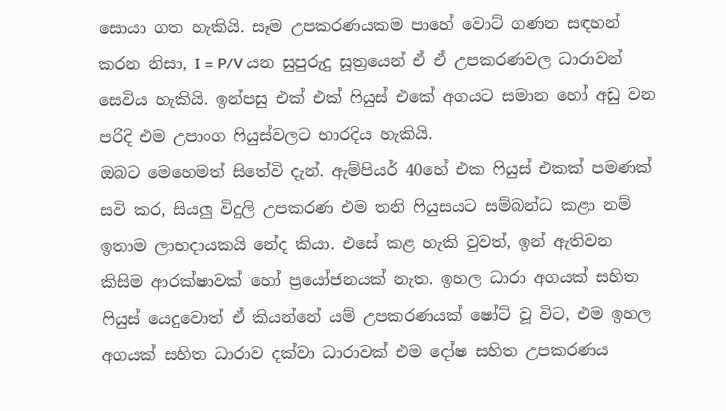සොයා ගත හැකියි. සෑම උපකරණයකම පාහේ වොට් ගණන සඳහන් කරන නිසා, I = P/V යන සුපුරුදු සූත්‍රයෙන් ඒ ඒ උපකරණවල ධාරාවන් සෙවිය හැකියි. ඉන්පසු එක් එක් ෆියුස් එකේ අගයට සමාන හෝ අඩු වන පරිදි එම උපාංග ෆියුස්වලට භාරදිය හැකියි.
ඔබට මෙහෙමත් සිතේවි දැන්. ඇම්පියර් 40හේ එක ෆියුස් එකක් පමණක් සවි කර, සියලු විදුලි උපකරණ එම තනි ෆියුසයට සම්බන්ධ කළා නම් ඉතාම ලාභදායකයි නේද කියා. එසේ කළ හැකි වුවත්, ඉන් ඇතිවන කිසිම ආරක්ෂාවක් හෝ ප්‍රයෝජනයක් නැත. ඉහල ධාරා අගයක් සහිත ෆියුස් යෙදුවොත් ඒ කියන්නේ යම් උපකරණයක් ෂෝට් වූ විට, එම ඉහල අගයක් සහිත ධාරාව දක්වා ධාරාවක් එම දෝෂ සහිත උපකරණය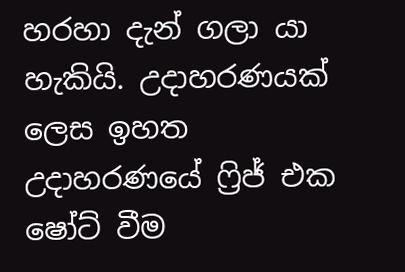හරහා දැන් ගලා යා හැකියි. උදාහරණයක් ලෙස ඉහත උදාහරණයේ ෆ්‍රිජ් එක ෂෝට් වීම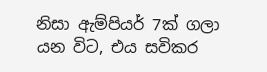නිසා ඇම්පියර් 7ක් ගලා යන විට, එය සවිකර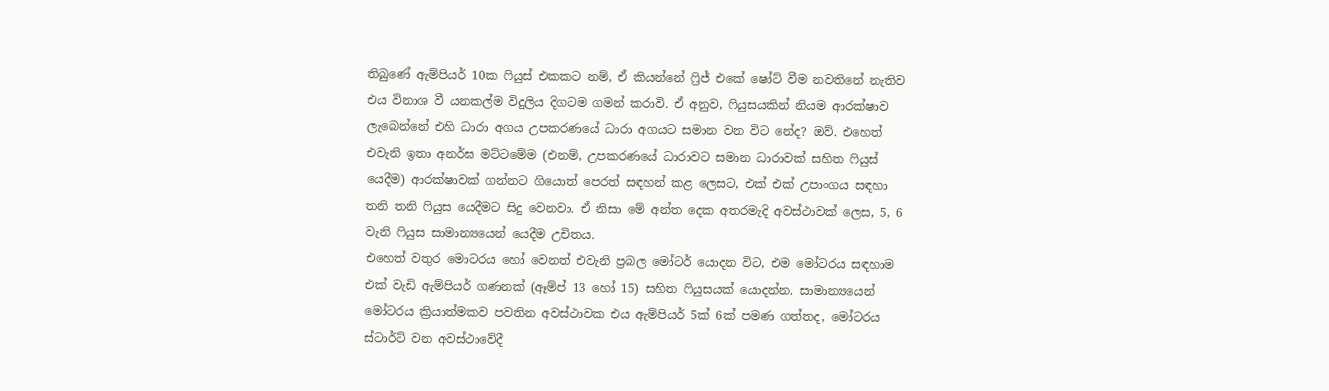තිබුණේ ඇම්පියර් 10ක ෆියුස් එකකට නම්, ඒ කියන්නේ ෆ්‍රිජ් එකේ ෂෝට් වීම නවතිනේ නැතිව එය විනාශ වී යනකල්ම විදුලිය දිගටම ගමන් කරාවි. ඒ අනුව, ෆියුසයකින් නියම ආරක්ෂාව ලැබෙන්නේ එහි ධාරා අගය උපකරණයේ ධාරා අගයට සමාන වන විට නේද? ඔව්. එහෙත් එවැනි ඉතා අනර්ඝ මට්ටමේම (එනම්, උපකරණයේ ධාරාවට සමාන ධාරාවක් සහිත ෆියුස් යෙදීම) ආරක්ෂාවක් ගන්නට ගියොත් පෙරත් සඳහන් කළ ලෙසට, එක් එක් උපාංගය සඳහා තනි තනි ෆියුස යෙදීමට සිදු වෙනවා. ඒ නිසා මේ අන්ත දෙක අතරමැදි අවස්ථාවක් ලෙස, 5, 6 වැනි ෆියුස සාමාන්‍යයෙන් යෙදීම උචිතය.
එහෙත් වතුර මොටරය හෝ වෙනත් එවැනි ප්‍රබල මෝටර් යොදන විට, එම මෝටරය සඳහාම එක් වැඩි ඇම්පියර් ගණනක් (ඈම්ප් 13 හෝ 15) සහිත ෆියුසයක් යොදන්න. සාමාන්‍යයෙන් මෝටරය ක්‍රියාත්මකව පවතින අවස්ථාවක එය ඇම්පියර් 5ක් 6ක් පමණ ගත්තද, මෝටරය ස්ටාර්ට් වන අවස්ථාවේදී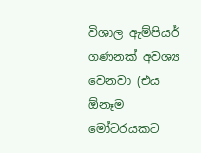විශාල ඇම්පියර් ගණනක් අවශ්‍ය වෙනවා (එය ඕනෑම මෝටරයකට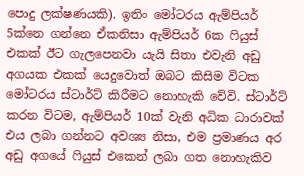පොදු ලක්ෂණයකි). ඉතිං මෝටරය ඇම්පියර් 5ක්නෙ ගන්නෙ ඒකනිසා ඇම්පියර් 6ක ෆියුස් එකක් ඊට ගැලපෙනවා යැයි සිතා එවැනි අඩු අගයක එකක් යෙදුවොත් ඔබට කිසිම විටක මෝටරය ස්ටාර්ට් කිරීමට නොහැකි වේවි. ස්ටාර්ට් කරන විටම, ඇම්පියර් 10ක් වැනි අධික ධාරාවක් එය ලබා ගන්නට අවශ්‍ය නිසා, එම ප්‍රමාණය අර අඩු අගයේ ෆියුස් එකෙන් ලබා ගත නොහැකිව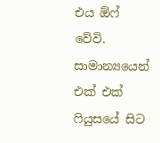එය ඕෆ් වේවි.
සාමාන්‍යයෙන් එක් එක් ෆියුසයේ සිට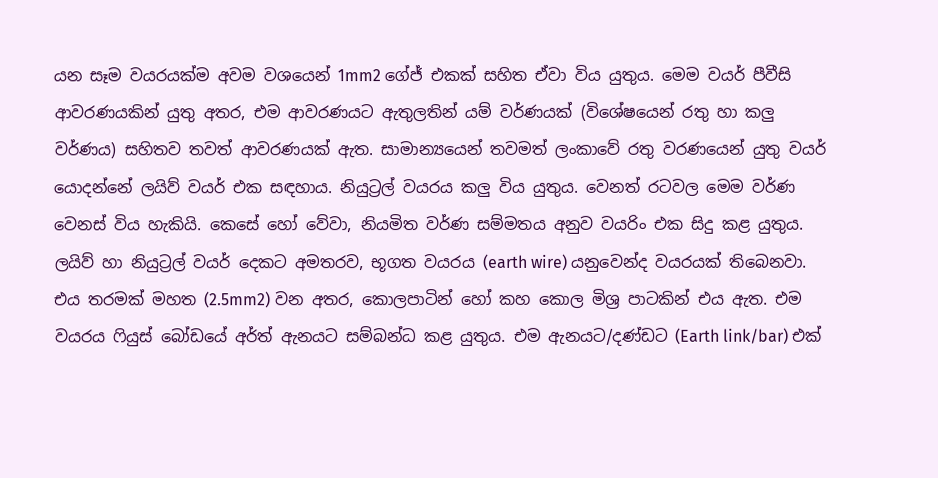යන සෑම වයරයක්ම අවම වශයෙන් 1mm2 ගේජ් එකක් සහිත ඒවා විය යුතුය. මෙම වයර් පීවීසි ආවරණයකින් යුතු අතර, එම ආවරණයට ඇතුලතින් යම් වර්ණයක් (විශේෂයෙන් රතු හා කලු වර්ණය) සහිතව තවත් ආවරණයක් ඇත. සාමාන්‍යයෙන් තවමත් ලංකාවේ රතු වරණයෙන් යුතු වයර් යොදන්නේ ලයිව් වයර් එක සඳහාය. නියුට්‍රල් වයරය කලු විය යුතුය. වෙනත් රටවල මෙම වර්ණ වෙනස් විය හැකියි. කෙසේ හෝ වේවා, නියමිත වර්ණ සම්මතය අනුව වයරිං එක සිදු කළ යුතුය.
ලයිව් හා නියුට්‍රල් වයර් දෙකට අමතරව, භූගත වයරය (earth wire) යනුවෙන්ද වයරයක් තිබෙනවා. එය තරමක් මහත (2.5mm2) වන අතර, කොලපාටින් හෝ කහ කොල මිශ්‍ර පාටකින් එය ඇත. එම වයරය ෆියුස් බෝඩයේ අර්ත් ඇනයට සම්බන්ධ කළ යුතුය. එම ඇනයට/දණ්ඩට (Earth link/bar) එක්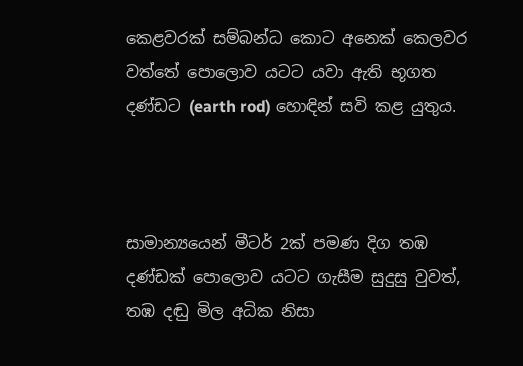කෙළවරක් සම්බන්ධ කොට අනෙක් කෙලවර වත්තේ පොලොව යටට යවා ඇති භූගත දණ්ඩට (earth rod) හොඳින් සවි කළ යුතුය.



සාමාන්‍යයෙන් මීටර් 2ක් පමණ දිග තඹ දණ්ඩක් පොලොව යටට ගැසීම සුදුසු වුවත්, තඹ දඬු මිල අධික නිසා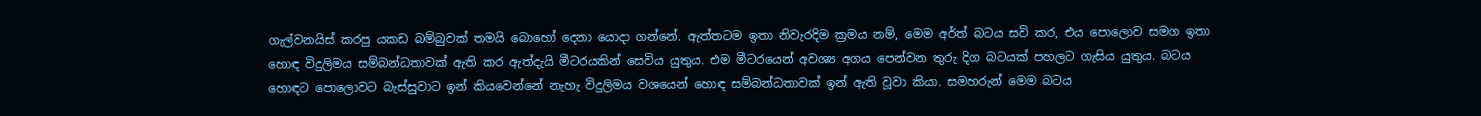ගැල්වනයිස් කරපු යකඩ බම්බුවක් තමයි බොහෝ දෙනා යොදා ගන්නේ. ඇත්තටම ඉතා නිවැරදිම ක්‍රමය නම්, මෙම අර්ත් බටය සවි කර, එය පොලොව සමග ඉතා හොඳ විදුලිමය සම්බන්ධතාවක් ඇති කර ඇත්දැයි මීටරයකින් සෙවිය යුතුය. එම මීටරයෙන් අවශ්‍ය අගය පෙන්වන තුරු දිග බටයක් පහලට ගැසිය යුතුය. බටය හොඳට පොලොවට බැස්සුවාට ඉන් කියවෙන්නේ නැහැ විදුලිමය වශයෙන් හොඳ සම්බන්ධතාවක් ඉන් ඇති වූවා කියා. සමහරුන් මෙම බටය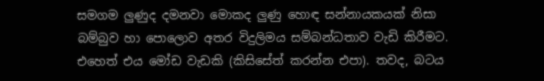සමගම ලුණුද දමනවා මොකද ලුණු හොඳ සන්නායකයක් නිසා බම්බුව හා පොලොව අතර විදුලිමය සම්බන්ධතාව වැඩි කිරීමට. එහෙත් එය මෝඩ වැඩකි (කිසිසේත් කරන්න එපා). තවද, බටය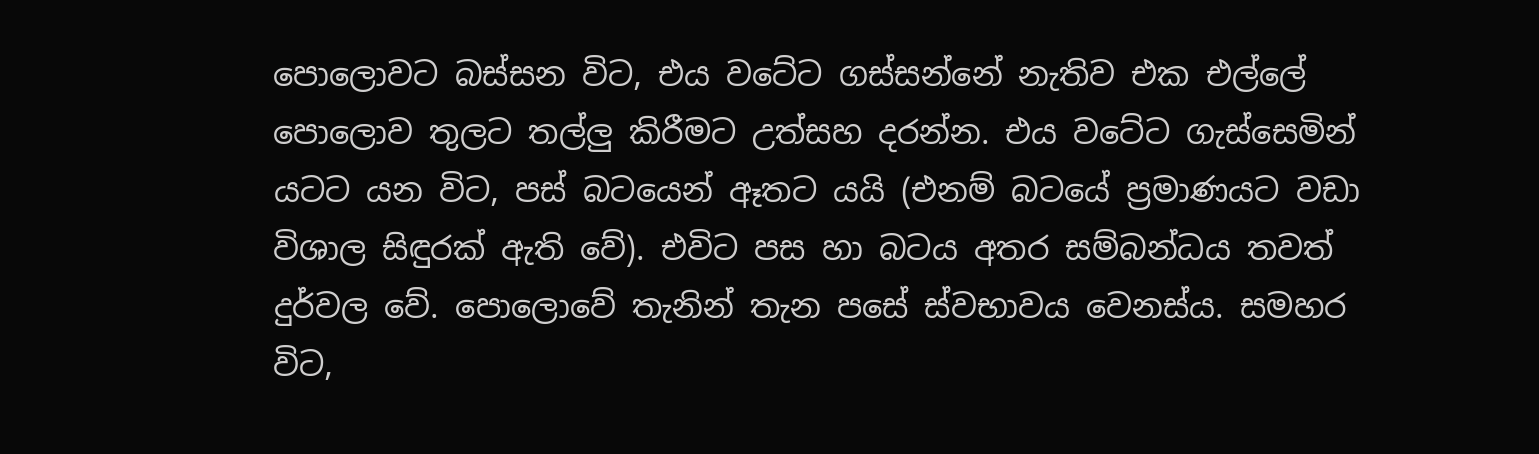පොලොවට බස්සන විට, එය වටේට ගස්සන්නේ නැතිව එක එල්ලේ පොලොව තුලට තල්ලු කිරීමට උත්සහ දරන්න. එය වටේට ගැස්සෙමින් යටට යන විට, පස් බටයෙන් ඈතට යයි (එනම් බටයේ ප්‍රමාණයට වඩා විශාල සිඳුරක් ඇති වේ). එවිට පස හා බටය අතර සම්බන්ධය තවත් දුර්වල වේ. පොලොවේ තැනින් තැන පසේ ස්වභාවය වෙනස්ය. සමහර විට,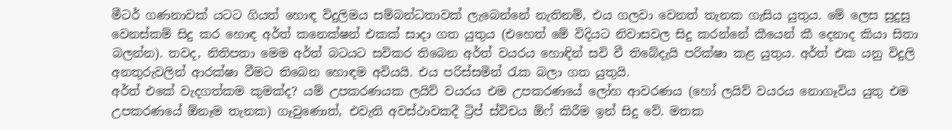මීටර් ගණනාවක් යටට ගියත් හොඳ විදුලිමය සම්බන්ධතාවක් ලැබෙන්නේ නැතිනම්, එය ගලවා වෙනත් තැනක ගැසිය යුතුය. මේ ලෙස සුදුසු වෙනස්කම් සිදු කර හොඳ අර්ත් කනෙක්ෂන් එකක් සාදා ගත යුතුය (එහෙත් මේ විදියට නිවාසවල සිදු කරන්නේ කීයෙන් කී දෙනාද කියා සිතා බලන්න). තවද, නිතිපතා මෙම අර්ත් බටයට සවිකර තිබෙන අර්ත් වයරය හොඳින් සවි වී තිබේදැයි පරික්ෂා කළ යුතුය. අර්ත් එක යනු විදුලි අනතුරුවලින් ආරක්ෂා වීමට තිබෙන හොඳම අවියයි. එය පරිස්සමින් රැක බලා ගත යුතුයි.
අර්ත් එකේ වැදගත්කම කුමක්ද? යම් උපකරණයක ලයිව් වයරය එම උපකරණයේ ලෝහ ආවරණය (හෝ ලයිව් වයරය නොගෑවිය යුතු එම උපකරණයේ ඕනෑම තැනක) ගෑවුණොත්, එවැනි අවස්ථාවකදී ට්‍රිප් ස්විචය ඕෆ් කිරීම ඉන් සිදු වේ. මතක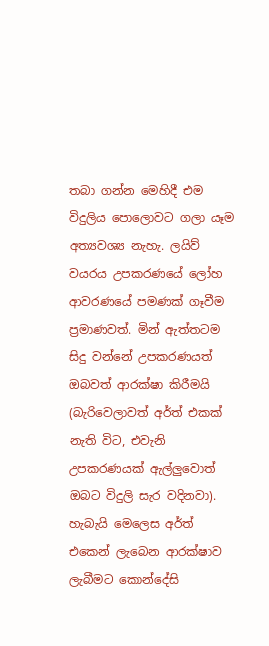තබා ගන්න මෙහිදී එම විදුලිය පොලොවට ගලා යෑම අත්‍යවශ්‍ය නැහැ. ලයිව් වයරය උපකරණයේ ලෝහ ආවරණයේ පමණක් ගෑවීම ප්‍රමාණවත්. මින් ඇත්තටම සිදු වන්නේ උපකරණයත් ඔබවත් ආරක්ෂා කිරීමයි (බැරිවෙලාවත් අර්ත් එකක් නැති විට, එවැනි උපකරණයක් ඇල්ලුවොත් ඔබට විදුලි සැර වදිනවා). හැබැයි මෙලෙස අර්ත් එකෙන් ලැබෙන ආරක්ෂාව ලැබීමට කොන්දේසි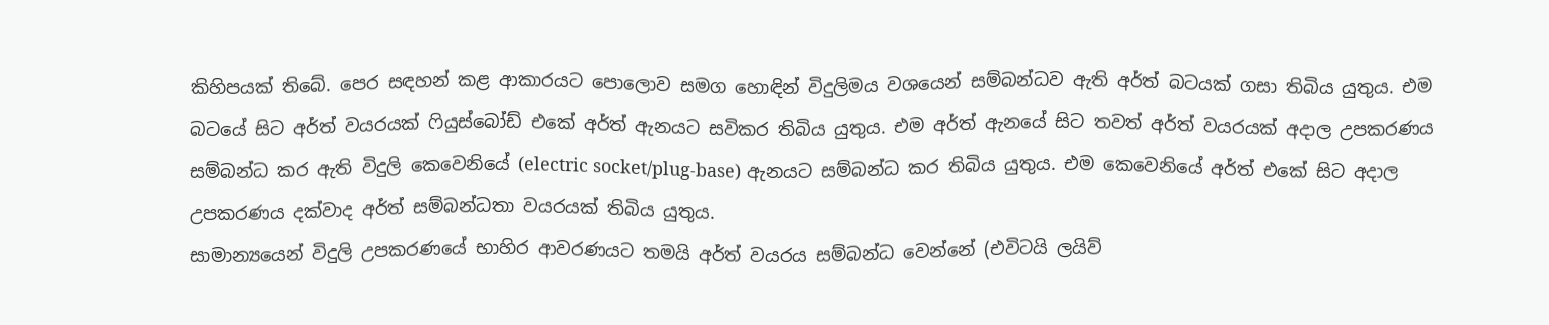කිහිපයක් තිබේ. පෙර සඳහන් කළ ආකාරයට පොලොව සමග හොඳින් විදුලිමය වශයෙන් සම්බන්ධව ඇති අර්ත් බටයක් ගසා තිබිය යුතුය. එම බටයේ සිට අර්ත් වයරයක් ෆියුස්බෝඩ් එකේ අර්ත් ඇනයට සවිකර තිබිය යුතුය. එම අර්ත් ඇනයේ සිට තවත් අර්ත් වයරයක් අදාල උපකරණය සම්බන්ධ කර ඇති විදුලි කෙවෙනියේ (electric socket/plug-base) ඇනයට සම්බන්ධ කර තිබිය යුතුය. එම කෙවෙනියේ අර්ත් එකේ සිට අදාල උපකරණය දක්වාද අර්ත් සම්බන්ධතා වයරයක් තිබිය යුතුය.
සාමාන්‍යයෙන් විදුලි උපකරණයේ භාහිර ආවරණයට තමයි අර්ත් වයරය සම්බන්ධ වෙන්නේ (එවිටයි ලයිව්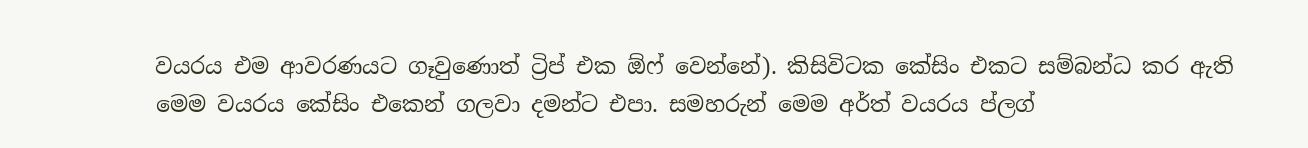වයරය එම ආවරණයට ගෑවුණොත් ට්‍රිප් එක ඕෆ් වෙන්නේ). කිසිවිටක කේසිං එකට සම්බන්ධ කර ඇති මෙම වයරය කේසිං එකෙන් ගලවා දමන්ට එපා. සමහරුන් මෙම අර්ත් වයරය ප්ලග්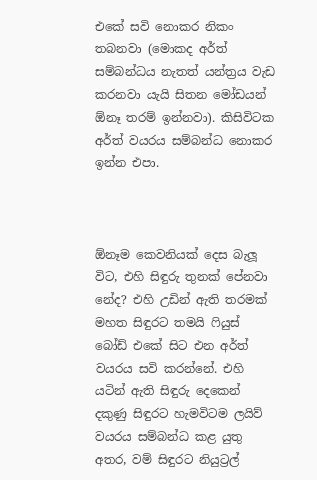එකේ සවි නොකර නිකං තබනවා (මොකද අර්ත් සම්බන්ධය නැතත් යන්ත්‍රය වැඩ කරනවා යැයි සිතන මෝඩයන් ඕනෑ තරම් ඉන්නවා). කිසිවිටක අර්ත් වයරය සම්බන්ධ නොකර ඉන්න එපා.



ඕනෑම කෙවනියක් දෙස බැලූ විට, එහි සිඳුරු තුනක් පේනවා නේද? එහි උඩින් ඇති තරමක් මහත සිඳුරට තමයි ෆියුස් බෝඩ් එකේ සිට එන අර්ත් වයරය සවි කරන්නේ. එහි යටින් ඇති සිඳුරු දෙකෙන් දකුණු සිඳුරට හැමවිටම ලයිව් වයරය සම්බන්ධ කළ යුතු අතර, වම් සිඳුරට නියුට්‍රල්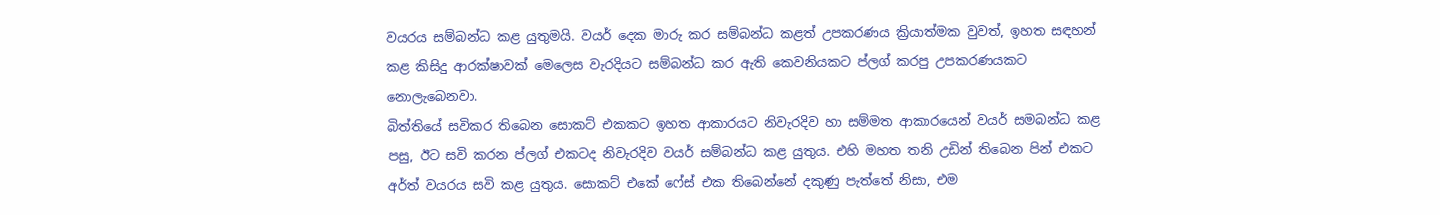වයරය සම්බන්ධ කළ යුතුමයි. වයර් දෙක මාරු කර සම්බන්ධ කළත් උපකරණය ක්‍රියාත්මක වුවත්, ඉහත සඳහන් කළ කිසිදු ආරක්ෂාවක් මෙලෙස වැරදියට සම්බන්ධ කර ඇති කෙවනියකට ප්ලග් කරපු උපකරණයකට නොලැබෙනවා.
බිත්තියේ සවිකර තිබෙන සොකට් එකකට ඉහත ආකාරයට නිවැරදිව හා සම්මත ආකාරයෙන් වයර් සමබන්ධ කළ පසු, ඊට සවි කරන ප්ලග් එකටද නිවැරදිව වයර් සම්බන්ධ කළ යුතුය. එහි මහත තනි උඩින් තිබෙන පින් එකට අර්ත් වයරය සවි කළ යුතුය. සොකට් එකේ ෆේස් එක තිබෙන්නේ දකුණු පැත්තේ නිසා, එම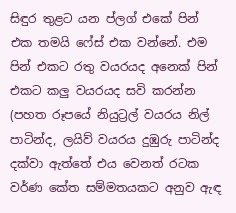සිඳුර තුළට යන ප්ලග් එකේ පින් එක තමයි ෆේස් එක වන්නේ. එම පින් එකට රතු වයරයද අනෙක් පින් එකට කලු වයරයද සවි කරන්න (පහත රූපයේ නියුට්‍රල් වයරය නිල් පාටින්ද, ලයිව් වයරය දුඹුරු පාටින්ද දක්වා ඇත්තේ එය වෙනත් රටක වර්ණ කේත සම්මතයකට අනුව ඇඳ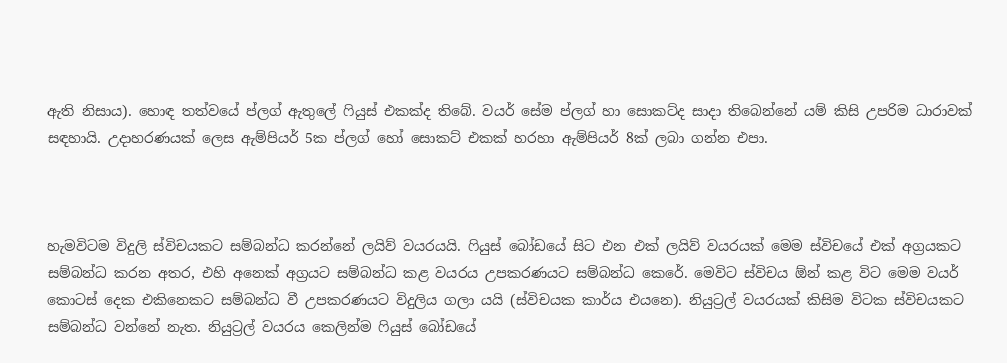ඇති නිසාය). හොඳ තත්වයේ ප්ලග් ඇතුලේ ෆියුස් එකක්ද තිබේ. වයර් සේම ප්ලග් හා සොකට්ද සාදා තිබෙන්නේ යම් කිසි උපරිම ධාරාවක් සඳහායි. උදාහරණයක් ලෙස ඇම්පියර් 5ක ප්ලග් හෝ සොකට් එකක් හරහා ඇම්පියර් 8ක් ලබා ගන්න එපා.



හැමවිටම විදුලි ස්විචයකට සම්බන්ධ කරන්නේ ලයිව් වයරයයි. ෆියුස් බෝඩයේ සිට එන එක් ලයිව් වයරයක් මෙම ස්විචයේ එක් අග්‍රයකට සම්බන්ධ කරන අතර, එහි අනෙක් අග්‍රයට සම්බන්ධ කළ වයරය උපකරණයට සම්බන්ධ කෙරේ. මෙවිට ස්විචය ඕන් කළ විට මෙම වයර් කොටස් දෙක එකිනෙකට සම්බන්ධ වී උපකරණයට විදුලිය ගලා යයි (ස්විචයක කාර්ය එයනෙ). නියුට්‍රල් වයරයක් කිසිම විටක ස්විචයකට සම්බන්ධ වන්නේ නැත. නියුට්‍රල් වයරය කෙලින්ම ෆියුස් බෝඩයේ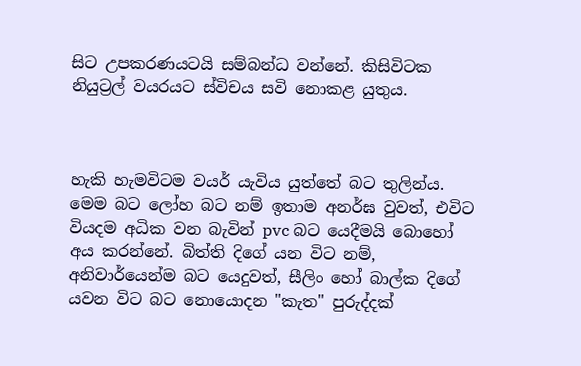සිට උපකරණයටයි සම්බන්ධ වන්නේ. කිසිවිටක නියුට්‍රල් වයරයට ස්විචය සවි නොකළ යුතුය.



හැකි හැමවිටම වයර් යැවිය යුත්තේ බට තුලින්ය. මෙම බට ලෝහ බට නම් ඉතාම අනර්ඝ වුවත්, එවිට වියදම අධික වන බැවින් pvc බට යෙදීමයි බොහෝ අය කරන්නේ. බිත්ති දිගේ යන විට නම්, අනිවාර්යෙන්ම බට යෙදුවත්, සීලිං හෝ බාල්ක දිගේ යවන විට බට නොයොදන "කැත" පුරුද්දක්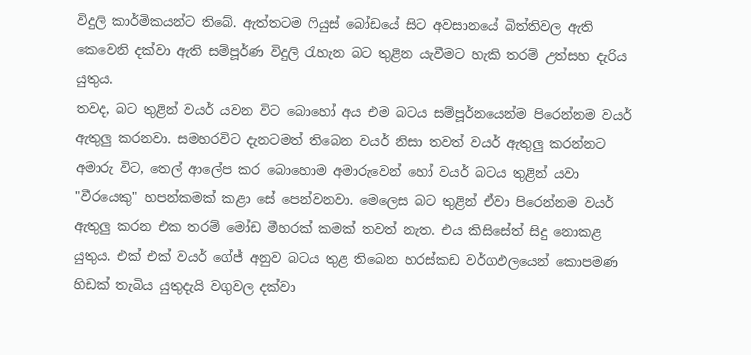විදුලි කාර්මිකයන්ට තිබේ. ඇත්තටම ෆියුස් බෝඩයේ සිට අවසානයේ බිත්තිවල ඇති කෙවෙනි දක්වා ඇති සම්පූර්ණ විදුලි රැහැන බට තුළින යැවීමට හැකි තරම් උත්සහ දැරිය යුතුය.
තවද, බට තුළින් වයර් යවන විට බොහෝ අය එම බටය සම්පූර්නයෙන්ම පිරෙන්නම වයර් ඇතුලු කරනවා. සමහරවිට දැනටමත් තිබෙන වයර් නිසා තවත් වයර් ඇතුලු කරන්නට අමාරු විට, තෙල් ආලේප කර බොහොම අමාරුවෙන් හෝ වයර් බටය තුළින් යවා "වීරයෙකු" හපන්කමක් කළා සේ පෙන්වනවා. මෙලෙස බට තුළින් ඒවා පිරෙන්නම වයර් ඇතුලු කරන එක තරම් මෝඩ මීහරක් කමක් තවත් නැත. එය කිසිසේත් සිදු නොකළ යුතුය. එක් එක් වයර් ගේජ් අනුව බටය තුළ තිබෙන හරස්කඩ වර්ගඵලයෙන් කොපමණ හිඩක් තැබිය යුතුදැයි වගුවල දක්වා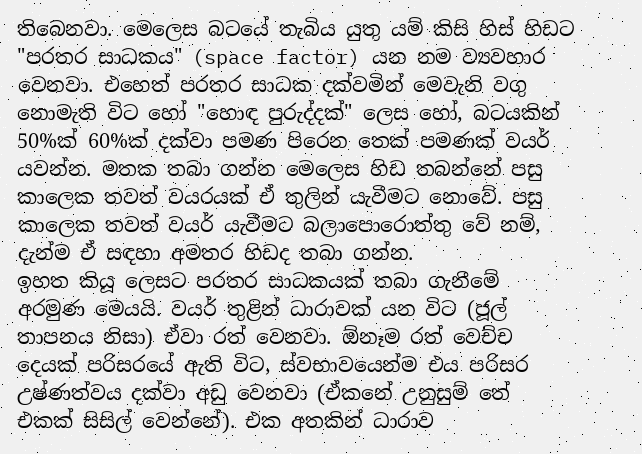තිබෙනවා. මෙලෙස බටයේ තැබිය යුතු යම් කිසි හිස් හිඩට "පරතර සාධකය" (space factor) යන නම ව්‍යවහාර වෙනවා. එහෙත් පරතර සාධක දක්වමින් මෙවැනි වගු නොමැති විට හෝ "හොඳ පුරුද්දක්" ලෙස හෝ, බටයකින් 50%ක් 60%ක් දක්වා පමණ පිරෙන තෙක් පමණක් වයර් යවන්න. මතක තබා ගන්න මෙලෙස හිඩ තබන්නේ පසු කාලෙක තවත් වයරයක් ඒ තුලින් යැවීමට නොවේ. පසු කාලෙක තවත් වයර් යැවීමට බලාපොරොත්තු වේ නම්, දැන්ම ඒ සඳහා අමතර හිඩද තබා ගන්න.
ඉහත කියූ ලෙසට පරතර සාධකයක් තබා ගැනීමේ අරමුණ මෙයයි. වයර් තුළින් ධාරාවක් යන විට (ජූල් තාපනය නිසා) ඒවා රත් වෙනවා. ඕනෑම රත් වෙච්ච දෙයක් පරිසරයේ ඇති විට, ස්වභාවයෙන්ම එය පරිසර උෂ්ණත්වය දක්වා අඩු වෙනවා (ඒකනේ උනුසුම් තේ එකක් සිසිල් වෙන්නේ). එක අතකින් ධාරාව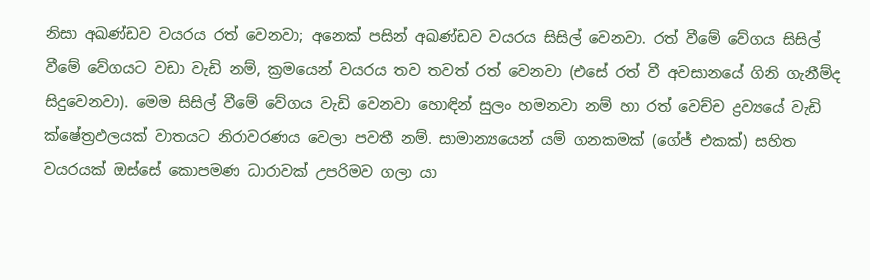නිසා අඛණ්ඩව වයරය රත් වෙනවා; අනෙක් පසින් අඛණ්ඩව වයරය සිසිල් වෙනවා. රත් වීමේ වේගය සිසිල් වීමේ වේගයට වඩා වැඩි නම්, ක්‍රමයෙන් වයරය තව තවත් රත් වෙනවා (එසේ රත් වී අවසානයේ ගිනි ගැනීම්ද සිදුවෙනවා). මෙම සිසිල් වීමේ වේගය වැඩි වෙනවා හොඳින් සුලං හමනවා නම් හා රත් වෙච්ච ද්‍රව්‍යයේ වැඩි ක්ෂේත්‍රඵලයක් වාතයට නිරාවරණය වෙලා පවතී නම්. සාමාන්‍යයෙන් යම් ගනකමක් (ගේජ් එකක්) සහිත වයරයක් ඔස්සේ කොපමණ ධාරාවක් උපරිමව ගලා යා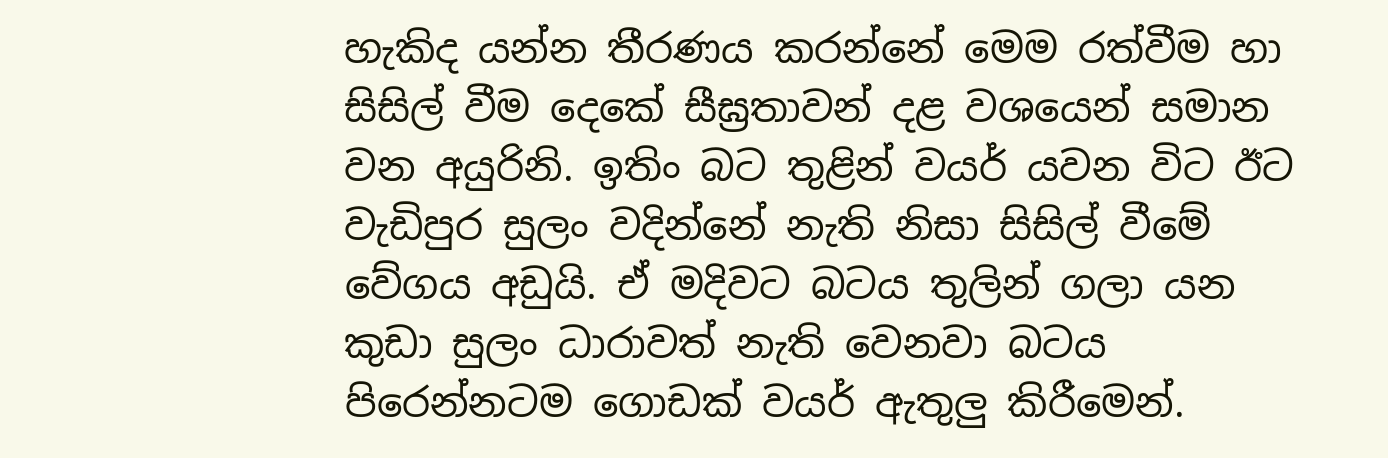හැකිද යන්න තීරණය කරන්නේ මෙම රත්වීම හා සිසිල් වීම දෙකේ සීඝ්‍රතාවන් දළ වශයෙන් සමාන වන අයුරිනි. ඉතිං බට තුළින් වයර් යවන විට ඊට වැඩිපුර සුලං වදින්නේ නැති නිසා සිසිල් වීමේ වේගය අඩුයි. ඒ මදිවට බටය තුලින් ගලා යන කුඩා සුලං ධාරාවත් නැති වෙනවා බටය පිරෙන්නටම ගොඩක් වයර් ඇතුලු කිරීමෙන්.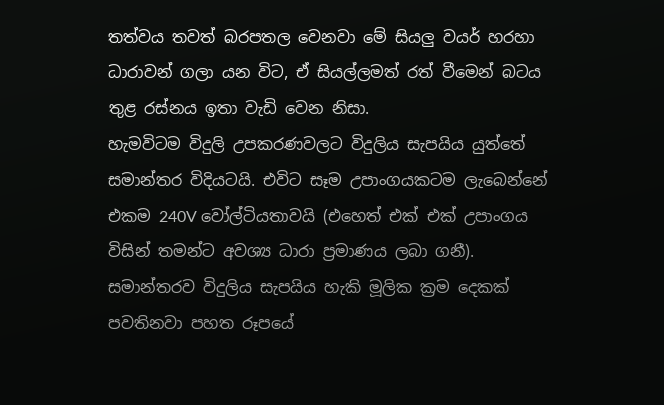තත්වය තවත් බරපතල වෙනවා මේ සියලු වයර් හරහා ධාරාවන් ගලා යන විට, ඒ සියල්ලමත් රත් වීමෙන් බටය තුළ රස්නය ඉතා වැඩි වෙන නිසා.
හැමවිටම විදුලි උපකරණවලට විදුලිය සැපයිය යුත්තේ සමාන්තර විදියටයි. එවිට සෑම උපාංගයකටම ලැබෙන්නේ එකම 240V වෝල්ටියතාවයි (එහෙත් එක් එක් උපාංගය විසින් තමන්ට අවශ්‍ය ධාරා ප්‍රමාණය ලබා ගනී). සමාන්තරව විදුලිය සැපයිය හැකි මූලික ක්‍රම දෙකක් පවතිනවා පහත රූපයේ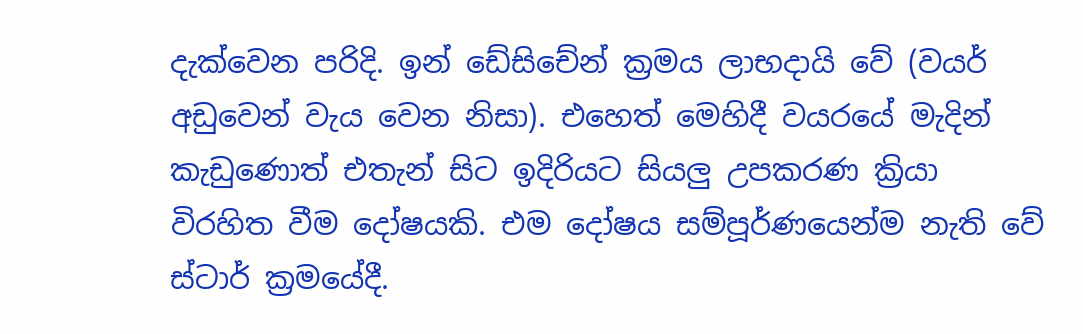දැක්වෙන පරිදි. ඉන් ඩේසිචේන් ක්‍රමය ලාභදායි වේ (වයර් අඩුවෙන් වැය වෙන නිසා). එහෙත් මෙහිදී වයරයේ මැදින් කැඩුණොත් එතැන් සිට ඉදිරියට සියලු උපකරණ ක්‍රියා විරහිත වීම දෝෂයකි. එම දෝෂය සම්පූර්ණයෙන්ම නැති වේ ස්ටාර් ක්‍රමයේදී.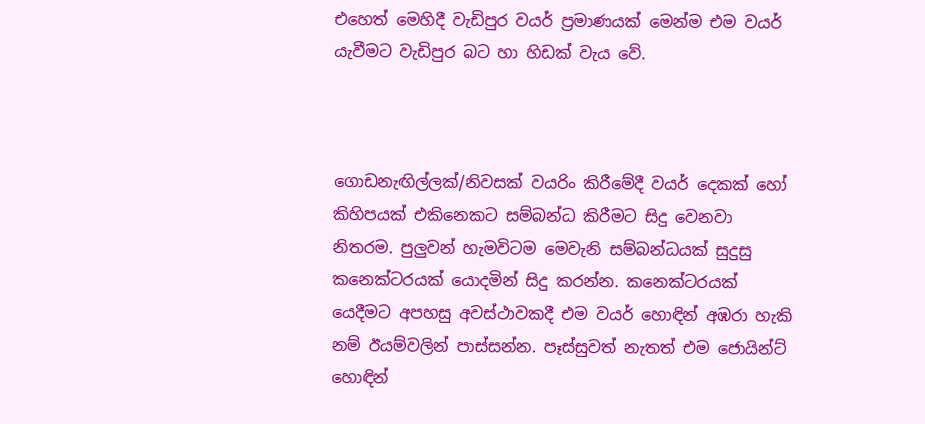එහෙත් මෙහිදී වැඩිපුර වයර් ප්‍රමාණයක් මෙන්ම එම වයර් යැවීමට වැඩිපුර බට හා හිඩක් වැය වේ.



ගොඩනැඟිල්ලක්/නිවසක් වයරිං කිරීමේදී වයර් දෙකක් හෝ කිහිපයක් එකිනෙකට සම්බන්ධ කිරීමට සිදු වෙනවා නිතරම. පුලුවන් හැමවිටම මෙවැනි සම්බන්ධයක් සුදුසු කනෙක්ටරයක් යොදමින් සිදු කරන්න. කනෙක්ටරයක් යෙදීමට අපහසු අවස්ථාවකදී එම වයර් හොඳින් අඹරා හැකි නම් ඊයම්වලින් පාස්සන්න. පෑස්සුවත් නැතත් එම ජොයින්ට් හොඳින්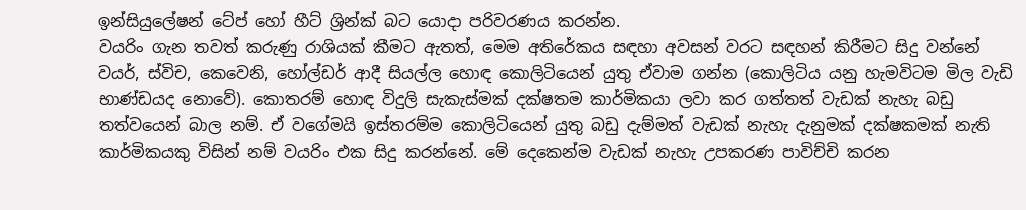ඉන්සියුලේෂන් ටේප් හෝ හීට් ශ්‍රින්ක් බට යොදා පරිවරණය කරන්න.
වයරිං ගැන තවත් කරුණු රාශියක් කීමට ඇතත්, මෙම අතිරේකය සඳහා අවසන් වරට සඳහන් කිරීමට සිදු වන්නේ වයර්, ස්විච, කෙවෙනි, හෝල්ඩර් ආදී සියල්ල හොඳ කොලිටියෙන් යුතු ඒවාම ගන්න (කොලිටිය යනු හැමවිටම මිල වැඩි භාණ්ඩයද නොවේ). කොතරම් හොඳ විදුලි සැකැස්මක් දක්ෂතම කාර්මිකයා ලවා කර ගත්තත් වැඩක් නැහැ බඩු තත්වයෙන් බාල නම්. ඒ වගේමයි ඉස්තරම්ම කොලිටියෙන් යුතු බඩු දැම්මත් වැඩක් නැහැ දැනුමක් දක්ෂකමක් නැති කාර්මිකයකු විසින් නම් වයරිං එක සිදු කරන්නේ. මේ දෙකෙන්ම වැඩක් නැහැ උපකරණ පාවිච්චි කරන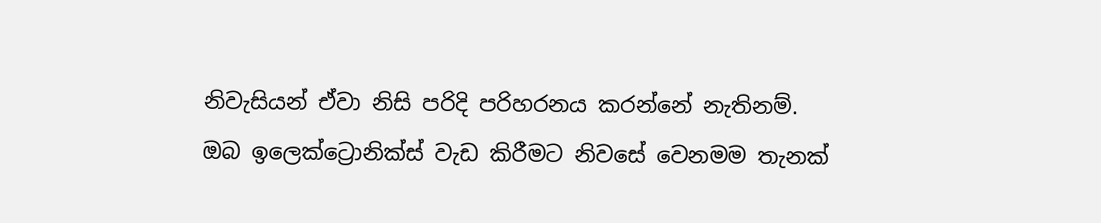නිවැසියන් ඒවා නිසි පරිදි පරිහරනය කරන්නේ නැතිනම්.
ඔබ ඉලෙක්ට්‍රොනික්ස් වැඩ කිරීමට නිවසේ වෙනමම තැනක්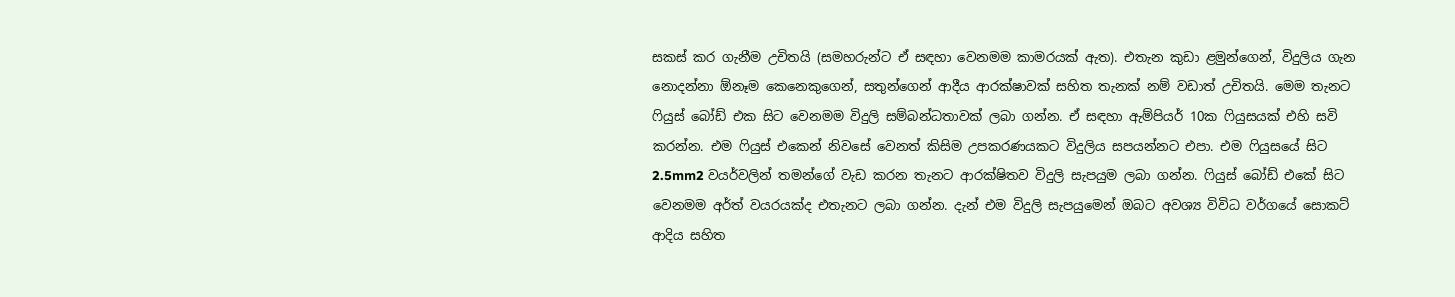සකස් කර ගැනීම උචිතයි (සමහරුන්ට ඒ සඳහා වෙනමම කාමරයක් ඇත). එතැන කුඩා ළමුන්ගෙන්, විදුලිය ගැන නොදන්නා ඕනෑම කෙනෙකුගෙන්, සතුන්ගෙන් ආදීය ආරක්ෂාවක් සහිත තැනක් නම් වඩාත් උචිතයි. මෙම තැනට ෆියුස් බෝඩ් එක සිට වෙනමම විදුලි සම්බන්ධතාවක් ලබා ගන්න. ඒ සඳහා ඇම්පියර් 10ක ෆියුසයක් එහි සවි කරන්න. එම ෆියුස් එකෙන් නිවසේ වෙනත් කිසිම උපකරණයකට විදුලිය සපයන්නට එපා. එම ෆියුසයේ සිට 2.5mm2 වයර්වලින් තමන්ගේ වැඩ කරන තැනට ආරක්ෂිතව විදුලි සැපයුම ලබා ගන්න. ෆියුස් බෝඩ් එකේ සිට වෙනමම අර්ත් වයරයක්ද එතැනට ලබා ගන්න. දැන් එම විදුලි සැපයුමෙන් ඔබට අවශ්‍ය විවිධ වර්ගයේ සොකට් ආදිය සහිත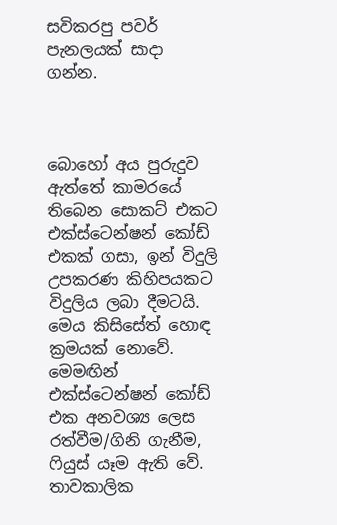සවිකරපු පවර් පැනලයක් සාදා ගන්න.



බොහෝ අය පුරුදුව ඇත්තේ කාමරයේ තිබෙන සොකට් එකට එක්ස්ටෙන්ෂන් කෝඩ් එකක් ගසා, ඉන් විදුලි උපකරණ කිහිපයකට විදුලිය ලබා දීමටයි. මෙය කිසිසේත් හොඳ ක්‍රමයක් නොවේ. මෙමඟින් එක්ස්ටෙන්ෂන් කෝඩ් එක අනවශ්‍ය ලෙස රත්වීම/ගිනි ගැනීම, ෆියුස් යෑම ඇති වේ. තාවකාලික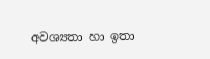අවශ්‍යතා හා ඉතා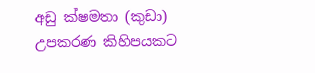අඩු ක්ෂමතා (කුඩා) උපකරණ කිහිපයකට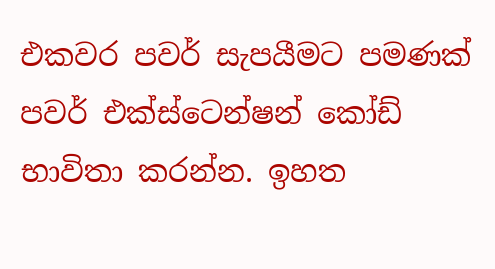එකවර පවර් සැපයීමට පමණක් පවර් එක්ස්ටෙන්ෂන් කෝඩ් භාවිතා කරන්න. ඉහත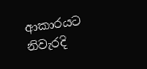ආකාරයට නිවැරදි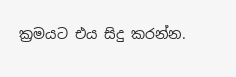ක්‍රමයට එය සිදු කරන්න.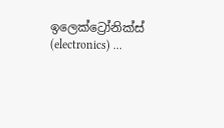ඉලෙක්ට්‍රෝනික්ස් (electronics) ...